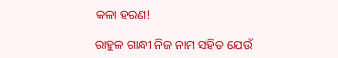କଳା ହରଣ!

ରାହୁଳ ଗାନ୍ଧୀ ନିଜ ନାମ ସହିତ ଯେଉଁ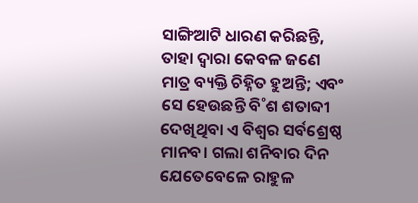ସାଙ୍ଗିଆଟି ଧାରଣ କରିଛନ୍ତି, ତାହା ଦ୍ବାରା କେବଳ ଜଣେ ମାତ୍ର ବ୍ୟକ୍ତି ଚିହ୍ନିତ ହୁଅନ୍ତି; ଏବଂ ସେ ହେଉଛନ୍ତି ବି˚ଶ ଶତାବ୍ଦୀ ଦେଖିଥିବା ଏ ବିଶ୍ବର ସର୍ବଶ୍ରେଷ୍ଠ ମାନବ। ଗଲା ଶନିବାର ଦିନ ଯେତେବେଳେ ରାହୁଳ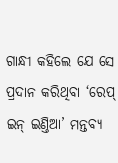ଗାନ୍ଧୀ କହିଲେ ଯେ ସେ ପ୍ରଦାନ କରିଥିବା ‘ରେପ୍‌ ଇନ୍‌ ଇଣ୍ତିଆ’ ମନ୍ତବ୍ୟ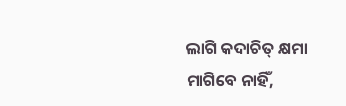ଲାଗି କଦାଚିତ୍‌ କ୍ଷମା ମାଗିବେ ନାହିଁ,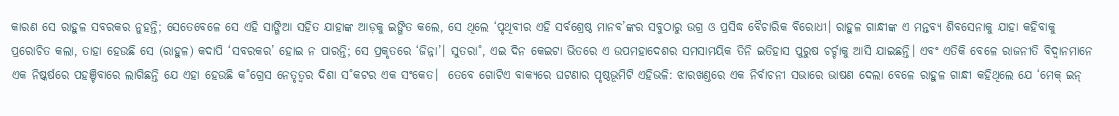କାରଣ ସେ ରାହୁଳ ସବରକର ନୁହନ୍ତି; ସେତେବେଳେ ସେ ଏହି ସାଙ୍ଗିଆ ସହିତ ଯାହାଙ୍କ ଆଡ଼କୁ ଇଙ୍ଗିତ କଲେ, ସେ ଥିଲେ ‘ପୃଥିବୀର ଏହି ସର୍ବଶ୍ରେଷ୍ଠ ମାନବ’ଙ୍କର ସବୁଠାରୁ ଉଗ୍ର ଓ ପ୍ରସିଦ୍ଧ ବୈଚାରିକ ବିରୋଧୀ। ରାହୁଳ ଗାନ୍ଧୀଙ୍କ ଏ ମନ୍ତବ୍ୟ ଶିବସେନାକୁ ଯାହା କହିବାକୁ ପ୍ରରୋଚିତ କଲା, ତାହା ହେଉଛି ସେ (ରାହୁଳ) କଦାପି ‘ସବରକର’ ହୋଇ ନ ପାରନ୍ତି; ସେ ପ୍ରକୃତରେ ‘ଜିନ୍ନା’। ସୁତରା˚, ଏଇ ଦିନ କେଇଟା ଭିତରେ ଏ ଉପମହାଦେଶର ସମସାମୟିକ ତିନି ଇତିହାସ ପୁରୁଷ ଚର୍ଚ୍ଚାକୁ ଆସି ଯାଇଛନ୍ତି। ଏବଂ ଏତିକି ବେଳେ ରାଜନୀତି ବିଦ୍ବାନମାନେ ଏକ ନିଷ୍କର୍ଷରେ ପହଞ୍ଚିବାରେ ଲାଗିଛନ୍ତି ଯେ ଏହା ହେଉଛି କ˚ଗ୍ରେସ ନେତୃତ୍ବର ଦିଶା ସ˚କଟର ଏକ ସଂକେତ।  ତେବେ ଗୋଟିଏ ବାକ୍ୟରେ ଘଟଣାର ପୃଷ୍ଠଭୂମିଟି ଏହିଭଳି: ଝାରଖଣ୍ତରେ ଏକ ନିର୍ବାଚନୀ ସଭାରେ ଭାଷଣ ଦେଲା ବେଳେ ରାହୁଳ ଗାନ୍ଧୀ କହିଥିଲେ ଯେ ‘ମେକ୍‌ ଇନ୍‌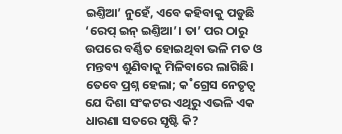ଇଣ୍ତିଆ’ ନୁହେଁ, ଏବେ କହିବାକୁ ପଡୁଛି ‘ରେପ୍‌ ଇନ୍‌ ଇଣ୍ତିଆ’। ତା’ ପର ଠାରୁ ଉପରେ ବର୍ଣ୍ଣିତ ହୋଇଥିବା ଭଳି ମତ ଓ ମନ୍ତବ୍ୟ ଶୁଣିବାକୁ ମିଳିବାରେ ଲାଗିଛି। ତେବେ ପ୍ରଶ୍ନ ହେଲା; କ˚ଗ୍ରେସ ନେତୃତ୍ବ ଯେ ଦିଶା ସଂକଟର ଏଥିରୁ ଏଭଳି ଏକ ଧାରଣା ସତରେ ସୃଷ୍ଟି କି?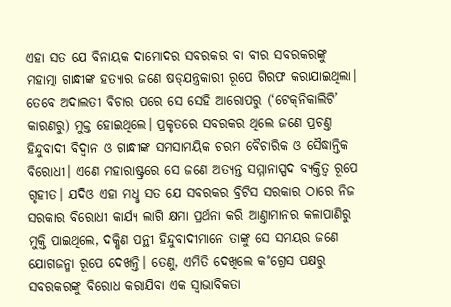ଏହା ସତ ଯେ ବିନାୟକ ଦାମୋଦର ସବରକର ବା ବୀର ସବରକରଙ୍କୁ ମହାତ୍ମା ଗାନ୍ଧୀଙ୍କ ହତ୍ୟାର ଜଣେ ଷଡ୍‌ଯନ୍ତ୍ରକାରୀ ରୂପେ ଗିରଫ କରାଯାଇଥିଲା। ତେବେ ଅଦାଲତୀ ବିଚାର ପରେ ସେ ସେହି ଆରୋପରୁ (‘ଟେକ୍‌ନିକାଲିଟି’ କାରଣରୁ) ମୁକ୍ତ ହୋଇଥିଲେ। ପ୍ରକୃତରେ ସବରକର ଥିଲେ ଜଣେ ପ୍ରଚଣ୍ତ ହିନ୍ଦୁବାଦୀ ବିଦ୍ବାନ ଓ ଗାନ୍ଧୀଙ୍କ ସମସାମୟିକ ଚରମ ବୈଚାରିକ ଓ ସୈଦ୍ଧାନ୍ତିକ ବିରୋଧୀ। ଏଣେ ମହାରାଷ୍ଟ୍ରରେ ସେ ଜଣେ ଅତ୍ୟନ୍ତ ସମ୍ମାନାସ୍ପଦ ବ୍ୟକ୍ତିତ୍ବ ରୂପେ ଗୃହୀତ। ଯଦିଓ ଏହା ମଧୢ ସତ ଯେ ସବରକର ବ୍ରିଟିସ ସରକାର ଠାରେ ନିଜ ସରକାର ବିରୋଧୀ କାର୍ଯ୍ୟ ଲାଗି କ୍ଷମା ପ୍ରର୍ଥନା କରି ଆଣ୍ତାମାନର କଳାପାଣିରୁ ମୁକ୍ତି ପାଇଥିଲେ, ଦକ୍ଷିଣ ପନ୍ଥୀ ହିନ୍ଦୁବାଦୀମାନେ ତାଙ୍କୁ ସେ ସମୟର ଜଣେ ଯୋଗଜନ୍ମା ରୂପେ ଦେଖନ୍ତି। ତେଣୁ, ଏମିତି ଦେଖିଲେ କ˚ଗ୍ରେସ ପକ୍ଷରୁ ସବରକରଙ୍କୁ ବିରୋଧ କରାଯିବା ଏକ ସ୍ବାଭାବିକତା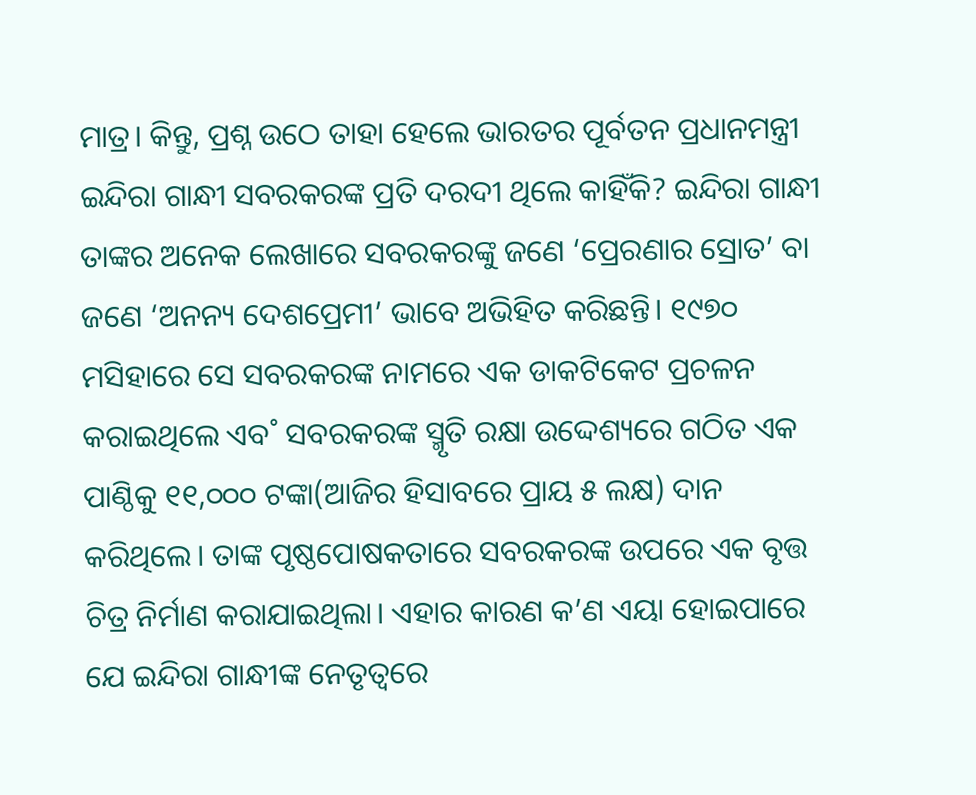ମାତ୍ର। କିନ୍ତୁ, ପ୍ରଶ୍ନ ଉଠେ ତାହା ହେଲେ ଭାରତର ପୂର୍ବତନ ପ୍ରଧାନମନ୍ତ୍ରୀ ଇନ୍ଦିରା ଗାନ୍ଧୀ ସବରକରଙ୍କ ପ୍ରତି ଦରଦୀ ଥିଲେ କାହିଁକି? ଇନ୍ଦିରା ଗାନ୍ଧୀ ତାଙ୍କର ଅନେକ ଲେଖାରେ ସବରକରଙ୍କୁ ଜଣେ ‘ପ୍ରେରଣାର ସ୍ରୋତ’ ବା ଜଣେ ‘ଅନନ୍ୟ ଦେଶପ୍ରେମୀ’ ଭାବେ ଅଭିହିତ କରିଛନ୍ତି। ୧୯୭୦ ମସିହାରେ ସେ ସବରକରଙ୍କ ନାମରେ ଏକ ଡାକଟିକେଟ ପ୍ରଚଳନ କରାଇଥିଲେ ଏବ˚ ସବରକରଙ୍କ ସ୍ମୃତି ରକ୍ଷା ଉଦ୍ଦେଶ୍ୟରେ ଗଠିତ ଏକ ପାଣ୍ଠିକୁ ୧୧,୦୦୦ ଟଙ୍କା(ଆଜିର ହିସାବରେ ପ୍ରାୟ ୫ ଲକ୍ଷ) ଦାନ କରିଥିଲେ। ତାଙ୍କ ପୃଷ୍ଠପୋଷକତାରେ ସବରକରଙ୍କ ଉପରେ ଏକ ବୃତ୍ତ ଚିତ୍ର ନିର୍ମାଣ କରାଯାଇଥିଲା। ଏହାର କାରଣ କ’ଣ ଏୟା ହୋଇପାରେ ଯେ ଇନ୍ଦିରା ଗାନ୍ଧୀଙ୍କ ନେତୃତ୍ବରେ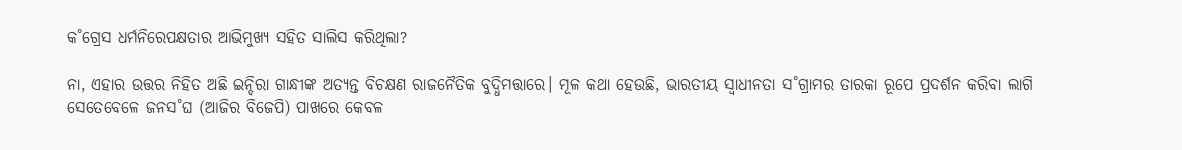କ˚ଗ୍ରେସ ଧର୍ମନିରେପକ୍ଷତାର ଆଭିମୁଖ୍ୟ ସହିତ ସାଲିସ କରିଥିଲା?

ନା, ଏହାର ଉତ୍ତର ନିହିତ ଅଛି ଇନ୍ଦିରା ଗାନ୍ଧୀଙ୍କ ଅତ୍ୟନ୍ତ ବିଚକ୍ଷଣ ରାଜନୈତିକ ବୁଦ୍ଧିମତ୍ତାରେ। ମୂଳ କଥା ହେଉଛି, ଭାରତୀୟ ସ୍ବାଧୀନତା ସ˚ଗ୍ରାମର ତାରକା ରୂପେ ପ୍ରଦର୍ଶନ କରିବା ଲାଗି ସେତେବେଳେ ଜନସ˚ଘ (ଆଜିର ବିଜେପି) ପାଖରେ କେବଳ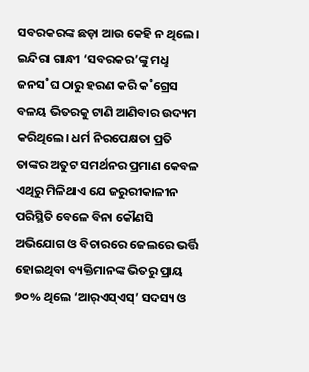ସବରକରଙ୍କ ଛଡ଼ା ଆଉ କେହି ନ ଥିଲେ। ଇନ୍ଦିରା ଗାନ୍ଧୀ ‘ସବରକର’ଙ୍କୁ ମଧୢ ଜନସ˚ଘ ଠାରୁ ହରଣ କରି କ˚ଗ୍ରେସ ବଳୟ ଭିତରକୁ ଟାଣି ଆଣିବାର ଉଦ୍ୟମ କରିଥିଲେ। ଧର୍ମ ନିରପେକ୍ଷତା ପ୍ରତି ତାଙ୍କର ଅତୁଟ ସମର୍ଥନର ପ୍ରମାଣ କେବଳ ଏଥିରୁ ମିଳିଥାଏ ଯେ ଜରୁରୀକାଳୀନ ପରିସ୍ଥିତି ବେଳେ ବିନା କୌଣସି ଅଭିଯୋଗ ଓ ବିଚାରରେ ଜେଲରେ ଭର୍ତ୍ତି ହୋଇଥିବା ବ୍ୟକ୍ତିମାନଙ୍କ ଭିତରୁ ପ୍ରାୟ ୭୦% ଥିଲେ ‘ଆର‌୍‌ଏସ୍‌ଏସ୍‌’ ସଦସ୍ୟ ଓ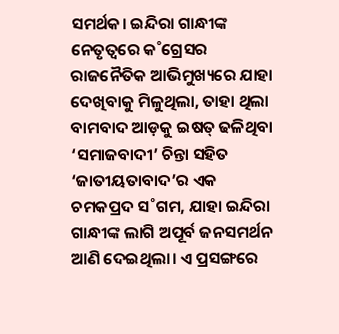ସମର୍ଥକ। ଇନ୍ଦିରା ଗାନ୍ଧୀଙ୍କ ନେତୃତ୍ବରେ କ˚ଗ୍ରେସର ରାଜନୈତିକ ଆଭିମୁଖ୍ୟରେ ଯାହା ଦେଖିବାକୁ ମିଳୁଥିଲା, ତାହା ଥିଲା ବାମବାଦ ଆଡ଼କୁ ଇଷତ୍‌ ଢଳିଥିବା ‘ସମାଜବାଦୀ’ ଚିନ୍ତା ସହିତ ‘ଜାତୀୟତାବାଦ’ର ଏକ ଚମକପ୍ରଦ ସ˚ଗମ, ଯାହା ଇନ୍ଦିରା ଗାନ୍ଧୀଙ୍କ ଲାଗି ଅପୂର୍ବ ଜନସମର୍ଥନ ଆଣି ଦେଇଥିଲା। ଏ ପ୍ରସଙ୍ଗରେ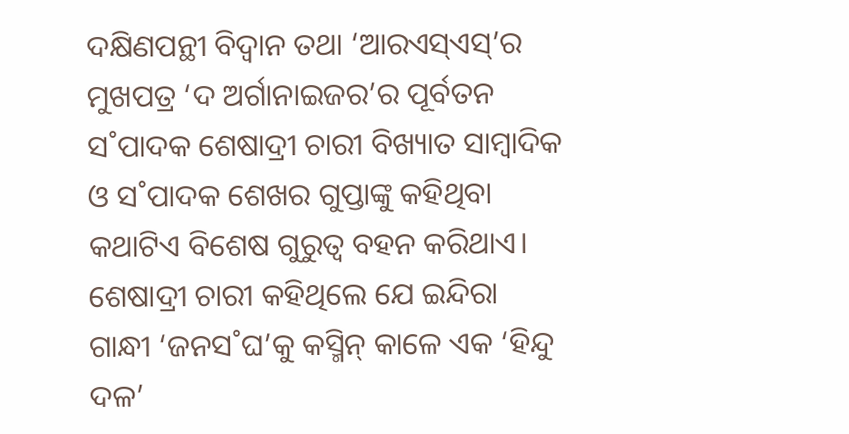ଦକ୍ଷିଣପନ୍ଥୀ ବିଦ୍ବାନ ତଥା ‘ଆରଏସ୍‌ଏସ୍‌’ର ମୁଖପତ୍ର ‘ଦ ଅର୍ଗାନାଇଜର’ର ପୂର୍ବତନ ସ˚ପାଦକ ଶେଷାଦ୍ରୀ ଚାରୀ ବିଖ୍ୟାତ ସାମ୍ବାଦିକ ଓ ସ˚ପାଦକ ଶେଖର ଗୁପ୍ତାଙ୍କୁ କହିଥିବା କଥାଟିଏ ବିଶେଷ ଗୁରୁତ୍ବ ବହନ କରିଥାଏ। ଶେଷାଦ୍ରୀ ଚାରୀ କହିଥିଲେ ଯେ ଇନ୍ଦିରା ଗାନ୍ଧୀ ‘ଜନସ˚ଘ’କୁ କସ୍ମିନ୍‌ କାଳେ ଏକ ‘ହିନ୍ଦୁ ଦଳ’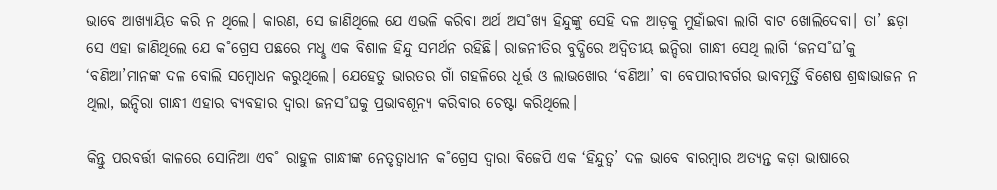ଭାବେ ଆଖ୍ୟାୟିତ କରି ନ ଥିଲେ। କାରଣ, ସେ ଜାଣିଥିଲେ ଯେ ଏଭଳି କରିବା ଅର୍ଥ ଅସ˚ଖ୍ୟ ହିନ୍ଦୁଙ୍କୁ ସେହି ଦଳ ଆଡ଼କୁ ମୁହାଁଇବା ଲାଗି ବାଟ ଖୋଲିଦେବା। ତା’ ଛଡ଼ା ସେ ଏହା ଜାଣିଥିଲେ ଯେ କ˚ଗ୍ରେସ ପଛରେ ମଧୢ ଏକ ବିଶାଳ ହିନ୍ଦୁ ସମର୍ଥନ ରହିଛି। ରାଜନୀତିର ବୁଦ୍ଧିରେ ଅଦ୍ବିତୀୟ ଇନ୍ଦିରା ଗାନ୍ଧୀ ସେଥି ଲାଗି ‘ଜନସ˚ଘ’କୁ ‘ବଣିଆ’ମାନଙ୍କ ଦଳ ବୋଲି ସମ୍ବୋଧନ କରୁଥିଲେ। ଯେହେତୁ ଭାରତର ଗାଁ ଗହଳିରେ ଧୂର୍ତ୍ତ ଓ ଲାଭଖୋର ‘ବଣିଆ’ ବା ବେପାରୀବର୍ଗର ଭାବମୂର୍ତ୍ତି ବିଶେଷ ଶ୍ରଦ୍ଧାଭାଜନ ନ ଥିଲା, ଇନ୍ଦିରା ଗାନ୍ଧୀ ଏହାର ବ୍ୟବହାର ଦ୍ବାରା ଜନସ˚ଘକୁ ପ୍ରଭାବଶୂନ୍ୟ କରିବାର ଚେଷ୍ଟା କରିଥିଲେ।

କିନ୍ତୁ ପରବର୍ତ୍ତୀ କାଳରେ ସୋନିଆ ଏବ˚ ରାହୁଳ ଗାନ୍ଧୀଙ୍କ ନେତୃତ୍ବାଧୀନ କ˚ଗ୍ରେସ ଦ୍ବାରା ବିଜେପି ଏକ ‘ହିନ୍ଦୁତ୍ବ’ ଦଳ ଭାବେ ବାରମ୍ବାର ଅତ୍ୟନ୍ତ କଡ଼ା ଭାଷାରେ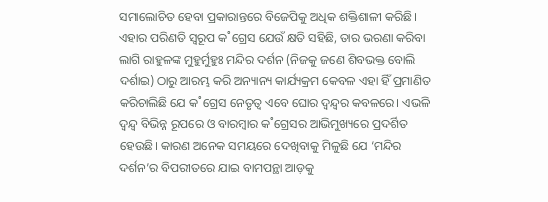ସମାଲୋଚିତ ହେବା ପ୍ରକାରାନ୍ତରେ ବିଜେପିକୁ ଅଧିକ ଶକ୍ତିଶାଳୀ କରିଛି। ଏହାର ପରିଣତି ସ୍ବରୂପ କ˚ଗ୍ରେସ ଯେଉଁ କ୍ଷତି ସହିଛି, ତାର ଭରଣା କରିବା ଲାଗି ରାହୁଳଙ୍କ ମୁହୁର୍ମୁହୁଃ ମନ୍ଦିର ଦର୍ଶନ (ନିଜକୁ ଜଣେ ଶିବଭକ୍ତ ବୋଲି ଦର୍ଶାଇ) ଠାରୁ ଆରମ୍ଭ କରି ଅନ୍ୟାନ୍ୟ କାର୍ଯ୍ୟକ୍ରମ କେବଳ ଏହା ହିଁ ପ୍ରମାଣିତ କରିଚାଲିଛି ଯେ କ˚ଗ୍ରେସ ନେତୃତ୍ବ ଏବେ ଘୋର ଦ୍ବନ୍ଦ୍ବର କବଳରେ। ଏଭଳି ଦ୍ବନ୍ଦ୍ବ ବିଭିନ୍ନ ରୂପରେ ଓ ବାରମ୍ବାର କ˚ଗ୍ରେସର ଆଭିମୁଖ୍ୟରେ ପ୍ରଦର୍ଶିତ ହେଉଛି। କାରଣ ଅନେକ ସମୟରେ ଦେଖିବାକୁ ମିଳୁଛି ଯେ ‘ମନ୍ଦିର ଦର୍ଶନ’ର ବିପରୀତରେ ଯାଇ ବାମପନ୍ଥା ଆଡ଼କୁ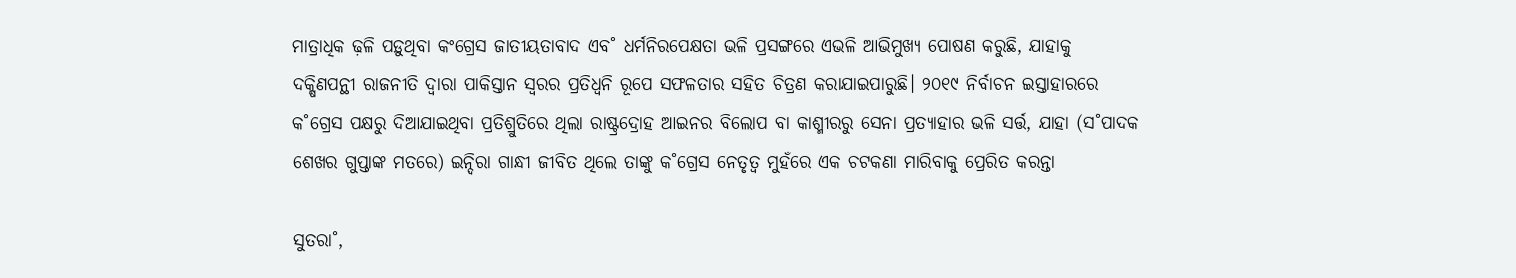ମାତ୍ରାଧିକ ଢ଼ଳି ପଡ଼ୁଥିବା କଂଗ୍ରେସ ଜାତୀୟତାବାଦ ଏବ˚ ଧର୍ମନିରପେକ୍ଷତା ଭଳି ପ୍ରସଙ୍ଗରେ ଏଭଳି ଆଭିମୁଖ୍ୟ ପୋଷଣ କରୁଛି, ଯାହାକୁ ଦକ୍ଷିଣପନ୍ଥୀ ରାଜନୀତି ଦ୍ବାରା ପାକିସ୍ତାନ ସ୍ବରର ପ୍ରତିଧ୍ବନି ରୂପେ ସଫଳତାର ସହିତ ଚିତ୍ରଣ କରାଯାଇପାରୁଛି। ୨୦୧୯ ନିର୍ବାଚନ ଇସ୍ତାହାରରେ କ˚ଗ୍ରେସ ପକ୍ଷରୁ ଦିଆଯାଇଥିବା ପ୍ରତିଶ୍ରୁତିରେ ଥିଲା ରାଷ୍ଟ୍ରଦ୍ରୋହ ଆଇନର ବିଲୋପ ବା କାଶ୍ମୀରରୁ ସେନା ପ୍ରତ୍ୟାହାର ଭଳି ସର୍ତ୍ତ, ଯାହା (ସ˚ପାଦକ ଶେଖର ଗୁପ୍ତାଙ୍କ ମତରେ) ଇନ୍ଦିରା ଗାନ୍ଧୀ ଜୀବିତ ଥିଲେ ତାଙ୍କୁ କ˚ଗ୍ରେସ ନେତୃତ୍ବ ମୁହଁରେ ଏକ ଚଟକଣା ମାରିବାକୁ ପ୍ରେରିତ କରନ୍ତା

ସୁତରା˚,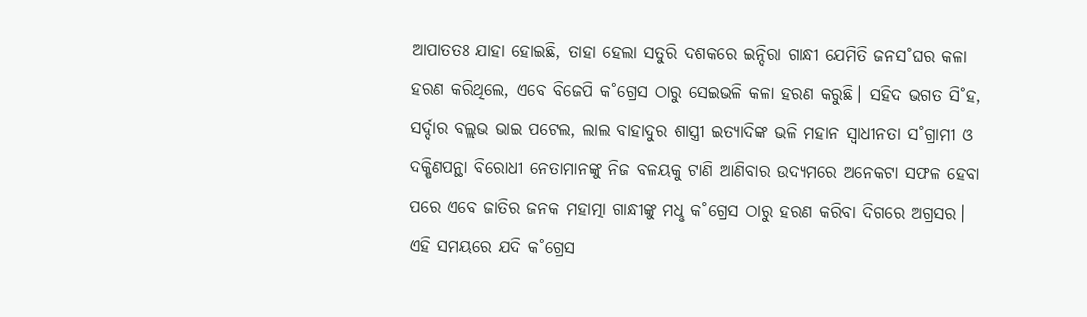ଆପାତତଃ ଯାହା ହୋଇଛି, ତାହା ହେଲା ସତୁରି ଦଶକରେ ଇନ୍ଦିରା ଗାନ୍ଧୀ ଯେମିତି ଜନସ˚ଘର କଳା ହରଣ କରିଥିଲେ, ଏବେ ବିଜେପି କ˚ଗ୍ରେସ ଠାରୁ ସେଇଭଳି କଳା ହରଣ କରୁଛି। ସହିଦ ଭଗତ ସି˚ହ, ସର୍ଦ୍ଦାର ବଲ୍ଲଭ ଭାଇ ପଟେଲ, ଲାଲ ବାହାଦୁର ଶାସ୍ତ୍ରୀ ଇତ୍ୟାଦିଙ୍କ ଭଳି ମହାନ ସ୍ବାଧୀନତା ସ˚ଗ୍ରାମୀ ଓ ଦକ୍ଷିଣପନ୍ଥା ବିରୋଧୀ ନେତାମାନଙ୍କୁ ନିଜ ବଳୟକୁ ଟାଣି ଆଣିବାର ଉଦ୍ୟମରେ ଅନେକଟା ସଫଳ ହେବା ପରେ ଏବେ ଜାତିର ଜନକ ମହାତ୍ମା ଗାନ୍ଧୀଙ୍କୁ ମଧୢ କ˚ଗ୍ରେସ ଠାରୁ ହରଣ କରିବା ଦିଗରେ ଅଗ୍ରସର। ଏହି ସମୟରେ ଯଦି କ˚ଗ୍ରେସ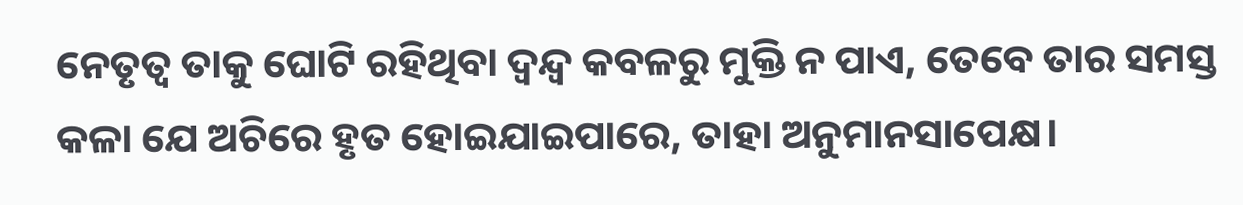ନେତୃତ୍ବ ତାକୁ ଘୋଟି ରହିଥିବା ଦ୍ବନ୍ଦ୍ବ କବଳରୁ ମୁକ୍ତି ନ ପାଏ, ତେବେ ତାର ସମସ୍ତ କଳା ଯେ ଅଚିରେ ହୃତ ହୋଇଯାଇପାରେ, ତାହା ଅନୁମାନସାପେକ୍ଷ।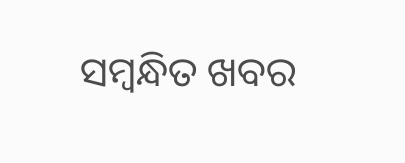ସମ୍ବନ୍ଧିତ ଖବର